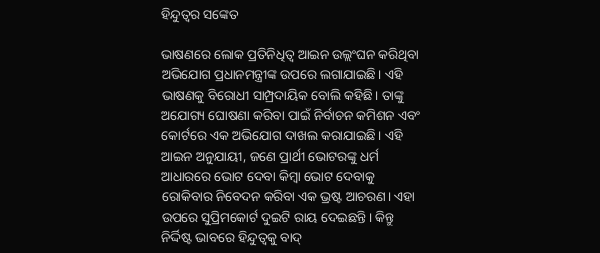ହିନ୍ଦୁତ୍ୱର ସଙ୍କେତ

ଭାଷଣରେ ଲୋକ ପ୍ରତିନିଧିତ୍ୱ ଆଇନ ଉଲ୍ଲଂଘନ କରିଥିବା ଅଭିଯୋଗ ପ୍ରଧାନମନ୍ତ୍ରୀଙ୍କ ଉପରେ ଲଗାଯାଇଛି। ଏହି ଭାଷଣକୁ ବିରୋଧୀ ସାମ୍ପ୍ରଦାୟିକ ବୋଲି କହିଛି। ତାଙ୍କୁ ଅଯୋଗ୍ୟ ଘୋଷଣା କରିବା ପାଇଁ ନିର୍ବାଚନ କମିଶନ ଏବଂ କୋର୍ଟରେ ଏକ ଅଭିଯୋଗ ଦାଖଲ କରାଯାଇଛି। ଏହି ଆଇନ ଅନୁଯାୟୀ, ଜଣେ ପ୍ରାର୍ଥୀ ଭୋଟରଙ୍କୁ ଧର୍ମ ଆଧାରରେ ଭୋଟ ଦେବା କିମ୍ବା ଭୋଟ ଦେବାକୁ ରୋକିବାର ନିବେଦନ କରିବା ଏକ ଭ୍ରଷ୍ଟ ଆଚରଣ। ଏହା ଉପରେ ସୁପ୍ରିମକୋର୍ଟ ଦୁଇଟି ରାୟ ଦେଇଛନ୍ତି। କିନ୍ତୁ ନିର୍ଦ୍ଦିଷ୍ଟ ଭାବରେ ହିନ୍ଦୁତ୍ୱକୁ ବାଦ୍‌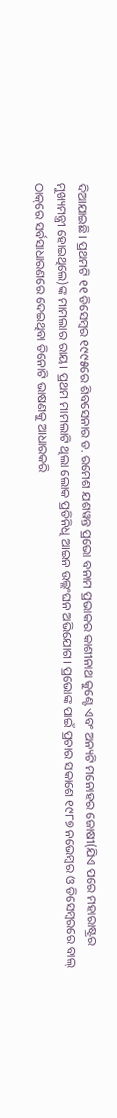ଦିଆଯାଇଛି। ପ୍ରଥମଟି ୧୧ ଡିସେମ୍ବର ୧୯୯୫ରେ ଶିବସେନାର ଡ. ରମେଶ ଯଶୱନ୍ତ ପ୍ରଭୋ ବନାମ ପ୍ରଭାକର କାଶୀନାଥ କୁଣ୍ଟେ ଏବଂ ଅନ୍ୟଟି ମନୋହର ଜୋଷୀ(ଯିଏ ପରେ ମହାରାଷ୍ଟ୍ରର ମୁଖ୍ୟମନ୍ତ୍ରୀ ହୋଇଥିଲେ)ଙ୍କ ମାମଲାର ରାୟ। ପ୍ରଥମ ମାମଲାଟି ଥିଲା ଲୋକ ପ୍ରତିନିଧି ଆଇନ ଉଲ୍ଲଂଘନ ଅଭିଯୋଗ। ପ୍ରଭୋଙ୍କ ପାଇଁ ପ୍ରଚାର ସକାଶେ ୧୯୮୭ ନଭେମ୍ବର ଓ ଡିସେମ୍ବରରେ ବାଲ୍‌ ଠାକ୍‌ରେ ସର୍ବସାଧାରଣରେ ଦେଇଥିବା ତିନୋଟି ଭାଷଣକୁ ଆଧାରକରି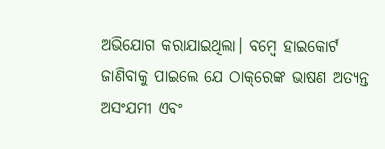ଅଭିଯୋଗ କରାଯାଇଥିଲା। ବମ୍ବେ ହାଇକୋର୍ଟ ଜାଣିବାକୁ ପାଇଲେ ଯେ ଠାକ୍‌ରେଙ୍କ ଭାଷଣ ଅତ୍ୟନ୍ତ ଅସଂଯମୀ ଏବଂ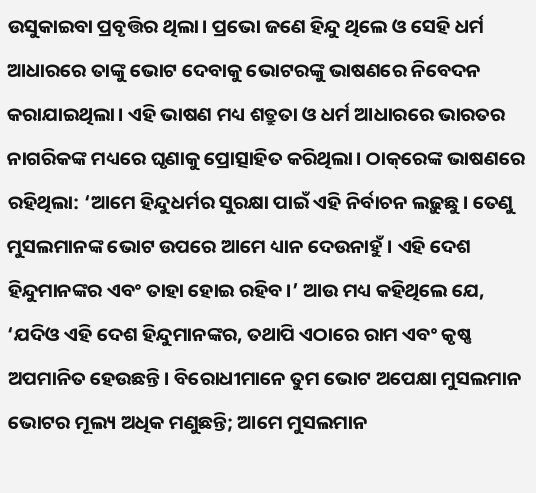ଉସୁକାଇବା ପ୍ରବୃତ୍ତିର ଥିଲା। ପ୍ରଭୋ ଜଣେ ହିନ୍ଦୁ ଥିଲେ ଓ ସେହି ଧର୍ମ ଆଧାରରେ ତାଙ୍କୁ ଭୋଟ ଦେବାକୁ ଭୋଟରଙ୍କୁ ଭାଷଣରେ ନିବେଦନ କରାଯାଇଥିଲା। ଏହି ଭାଷଣ ମଧ୍ୟ ଶତ୍ରୁତା ଓ ଧର୍ମ ଆଧାରରେ ଭାରତର ନାଗରିକଙ୍କ ମଧ୍ୟରେ ଘୃଣାକୁ ପ୍ରୋତ୍ସାହିତ କରିଥିଲା। ଠାକ୍‌ରେଙ୍କ ଭାଷଣରେ ରହିଥିଲା: ‘ଆମେ ହିନ୍ଦୁଧର୍ମର ସୁରକ୍ଷା ପାଇଁ ଏହି ନିର୍ବାଚନ ଲଢ଼ୁଛୁ। ତେଣୁ ମୁସଲମାନଙ୍କ ଭୋଟ ଉପରେ ଆମେ ଧ୍ୟାନ ଦେଉନାହୁଁ। ଏହି ଦେଶ ହିନ୍ଦୁମାନଙ୍କର ଏବଂ ତାହା ହୋଇ ରହିବ।’ ଆଉ ମଧ୍ୟ କହିଥିଲେ ଯେ, ‘ଯଦିଓ ଏହି ଦେଶ ହିନ୍ଦୁମାନଙ୍କର, ତଥାପି ଏଠାରେ ରାମ ଏବଂ କୃଷ୍ଣ ଅପମାନିତ ହେଉଛନ୍ତି। ବିରୋଧୀମାନେ ତୁମ ଭୋଟ ଅପେକ୍ଷା ମୁସଲମାନ ଭୋଟର ମୂଲ୍ୟ ଅଧିକ ମଣୁଛନ୍ତି; ଆମେ ମୁସଲମାନ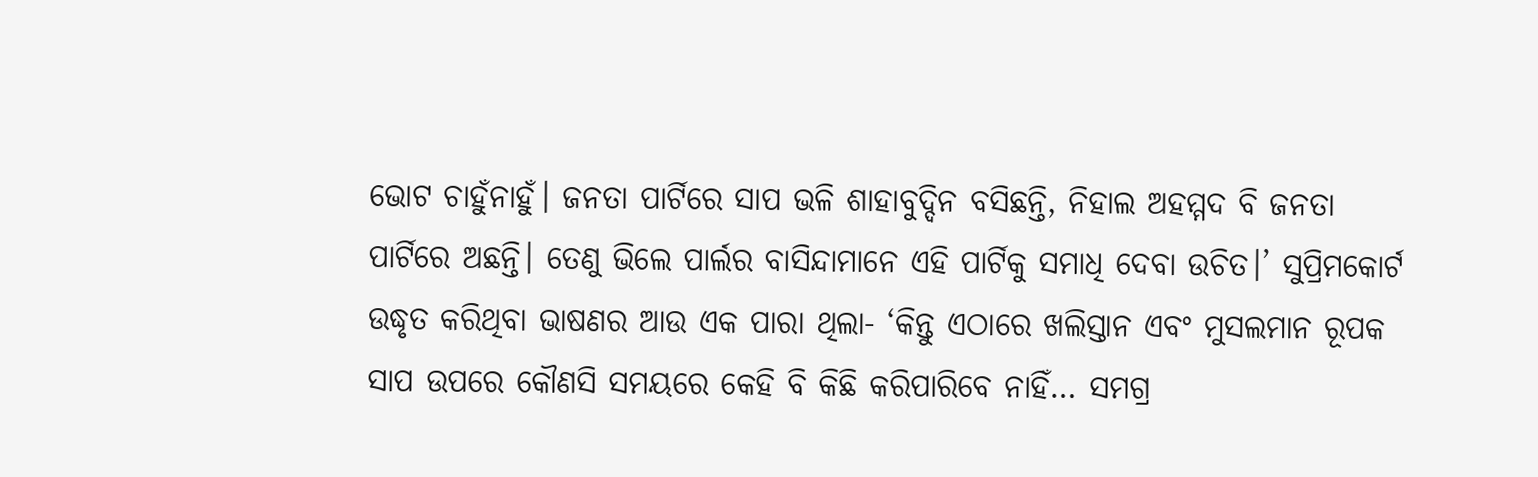ଭୋଟ ଚାହୁଁନାହୁଁ। ଜନତା ପାର୍ଟିରେ ସାପ ଭଳି ଶାହାବୁଦ୍ଦିନ ବସିଛନ୍ତି, ନିହାଲ ଅହମ୍ମଦ ବି ଜନତା ପାର୍ଟିରେ ଅଛନ୍ତି। ତେଣୁ ଭିଲେ ପାର୍ଲର ବାସିନ୍ଦାମାନେ ଏହି ପାର୍ଟିକୁ ସମାଧି ଦେବା ଉଚିତ।’ ସୁପ୍ରିମକୋର୍ଟ ଉଦ୍ଧୃତ କରିଥିବା ଭାଷଣର ଆଉ ଏକ ପାରା ଥିଲା- ‘କିନ୍ତୁ ଏଠାରେ ଖଲିସ୍ତାନ ଏବଂ ମୁସଲମାନ ରୂପକ ସାପ ଉପରେ କୌଣସି ସମୟରେ କେହି ବି କିଛି କରିପାରିବେ ନାହିଁ… ସମଗ୍ର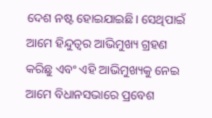ଦେଶ ନଷ୍ଟ ହୋଇଯାଇଛି। ସେଥିପାଇଁ ଆମେ ହିନ୍ଦୁତ୍ୱର ଆଭିମୁଖ୍ୟ ଗ୍ରହଣ କରିଛୁ ଏବଂ ଏହି ଆଭିମୁଖ୍ୟକୁ ନେଇ ଆମେ ବିଧାନସଭାରେ ପ୍ରବେଶ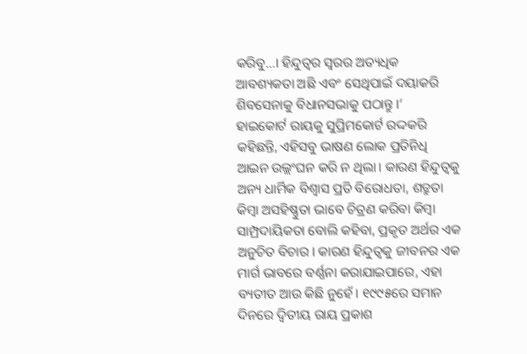କରିବୁ…। ହିନ୍ଦୁତ୍ୱର ସ୍ବରର ଅତ୍ୟଧିକ ଆବଶ୍ୟକତା ଅଛି ଏବଂ ସେଥିପାଇଁ ଦୟାକରି ଶିବସେନାକୁ ବିଧାନସଭାକୁ ପଠାନ୍ତୁ।’
ହାଇକୋର୍ଟ ରାୟକୁ ସୁପ୍ରିମକୋର୍ଟ ରଦ୍ଦକରି କହିଛନ୍ତି, ଏହିସବୁ ଭାଷଣ ଲୋକ ପ୍ରତିନିଧି ଆଇନ ଉଲ୍ଲଂଘନ କରି ନ ଥିଲା। କାରଣ ହିନ୍ଦୁତ୍ୱକୁ ଅନ୍ୟ ଧାର୍ମିକ ବିଶ୍ୱାସ ପ୍ରତି ବିରୋଧତା, ଶତ୍ରୁତା କିମ୍ବା ଅସହିଷ୍ଣୁତା ଭାବେ ଚିତ୍ରଣ କରିବା କିମ୍ବା ସାମ୍ପ୍ରଦାୟିକତା ବୋଲି କହିବା, ପ୍ରକୃତ ଅର୍ଥର ଏକ ଅନୁଚିତ ବିଚାର। କାରଣ ହିନ୍ଦୁତ୍ୱକୁ ଜୀବନର ଏକ ମାର୍ଗ ଭାବରେ ବର୍ଣ୍ଣନା କରାଯାଇପାରେ, ଏହା ବ୍ୟତୀତ ଆଉ କିଛି ନୁହେଁ। ୧୯୯୫ରେ ସମାନ ଦିନରେ ଦ୍ୱିତୀୟ ରାୟ ପ୍ରକାଶ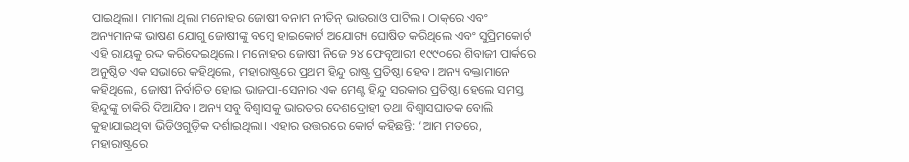ପାଇଥିଲା। ମାମଲା ଥିଲା ମନୋହର ଜୋଷୀ ବନାମ ନୀତିନ୍‌ ଭାଉରାଓ ପାଟିଲ। ଠାକ୍‌ରେ ଏବଂ ଅନ୍ୟମାନଙ୍କ ଭାଷଣ ଯୋଗୁ ଜୋଷୀଙ୍କୁ ବମ୍ବେ ହାଇକୋର୍ଟ ଅଯୋଗ୍ୟ ଘୋଷିତ କରିଥିଲେ ଏବଂ ସୁପ୍ରିମକୋର୍ଟ ଏହି ରାୟକୁ ରଦ୍ଦ କରିଦେଇଥିଲେ। ମନୋହର ଜୋଷୀ ନିଜେ ୨୪ ଫେବୃଆରୀ ୧୯୯୦ରେ ଶିବାଜୀ ପାର୍କରେ ଅନୁଷ୍ଠିତ ଏକ ସଭାରେ କହିଥିଲେ, ମହାରାଷ୍ଟ୍ରରେ ପ୍ରଥମ ହିନ୍ଦୁ ରାଷ୍ଟ୍ର ପ୍ରତିଷ୍ଠା ହେବ। ଅନ୍ୟ ବକ୍ତାମାନେ କହିଥିଲେ, ଜୋଷୀ ନିର୍ବାଚିତ ହୋଇ ଭାଜପା-ସେନାର ଏକ ମେଣ୍ଟ ହିନ୍ଦୁ ସରକାର ପ୍ରତିଷ୍ଠା ହେଲେ ସମସ୍ତ ହିନ୍ଦୁଙ୍କୁ ଚାକିରି ଦିଆଯିବ। ଅନ୍ୟ ସବୁ ବିଶ୍ୱାସକୁ ଭାରତର ଦେଶଦ୍ରୋହୀ ତଥା ବିଶ୍ୱାସଘାତକ ବୋଲି କୁହାଯାଇଥିବା ଭିଡିଓଗୁଡ଼ିକ ଦର୍ଶାଇଥିଲା। ଏହାର ଉତ୍ତରରେ କୋର୍ଟ କହିଛନ୍ତି: ‘ଆମ ମତରେ, ମହାରାଷ୍ଟ୍ରରେ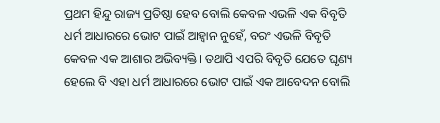ପ୍ରଥମ ହିନ୍ଦୁ ରାଜ୍ୟ ପ୍ରତିଷ୍ଠା ହେବ ବୋଲି କେବଳ ଏଭଳି ଏକ ବିବୃତି ଧର୍ମ ଆଧାରରେ ଭୋଟ ପାଇଁ ଆହ୍ବାନ ନୁହେଁ, ବରଂ ଏଭଳି ବିବୃତି କେବଳ ଏକ ଆଶାର ଅଭିବ୍ୟକ୍ତି। ତଥାପି ଏପରି ବିବୃତି ଯେତେ ଘୃଣ୍ୟ ହେଲେ ବି ଏହା ଧର୍ମ ଆଧାରରେ ଭୋଟ ପାଇଁ ଏକ ଆବେଦନ ବୋଲି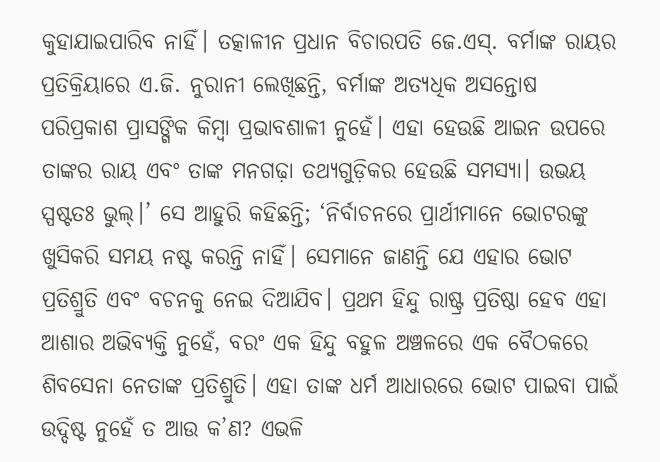କୁହାଯାଇପାରିବ ନାହିଁ। ତତ୍କାଳୀନ ପ୍ରଧାନ ବିଚାରପତି ଜେ.ଏସ୍‌. ବର୍ମାଙ୍କ ରାୟର ପ୍ରତିକ୍ରିୟାରେ ଏ.ଜି. ନୁରାନୀ ଲେଖିଛନ୍ତି, ବର୍ମାଙ୍କ ଅତ୍ୟଧିକ ଅସନ୍ତୋଷ ପରିପ୍ରକାଶ ପ୍ରାସଙ୍ଗିକ କିମ୍ବା ପ୍ରଭାବଶାଳୀ ନୁହେଁ। ଏହା ହେଉଛି ଆଇନ ଉପରେ ତାଙ୍କର ରାୟ ଏବଂ ତାଙ୍କ ମନଗଢ଼ା ତଥ୍ୟଗୁଡ଼ିକର ହେଉଛି ସମସ୍ୟା। ଉଭୟ ସ୍ପଷ୍ଟତଃ ଭୁଲ୍‌।’ ସେ ଆହୁରି କହିଛନ୍ତି; ‘ନିର୍ବାଚନରେ ପ୍ରାର୍ଥୀମାନେ ଭୋଟରଙ୍କୁ ଖୁସିକରି ସମୟ ନଷ୍ଟ କରନ୍ତି ନାହିଁ। ସେମାନେ ଜାଣନ୍ତି ଯେ ଏହାର ଭୋଟ ପ୍ରତିଶ୍ରୁତି ଏବଂ ବଚନକୁ ନେଇ ଦିଆଯିବ। ପ୍ରଥମ ହିନ୍ଦୁ ରାଷ୍ଟ୍ର ପ୍ରତିଷ୍ଠା ହେବ ଏହା ଆଶାର ଅଭିବ୍ୟକ୍ତି ନୁହେଁ, ବରଂ ଏକ ହିନ୍ଦୁ ବହୁଳ ଅଞ୍ଚଳରେ ଏକ ବୈଠକରେ ଶିବସେନା ନେତାଙ୍କ ପ୍ରତିଶ୍ରୁତି। ଏହା ତାଙ୍କ ଧର୍ମ ଆଧାରରେ ଭୋଟ ପାଇବା ପାଇଁ ଉଦ୍ଦିଷ୍ଟ ନୁହେଁ ତ ଆଉ କ’ଣ? ଏଭଳି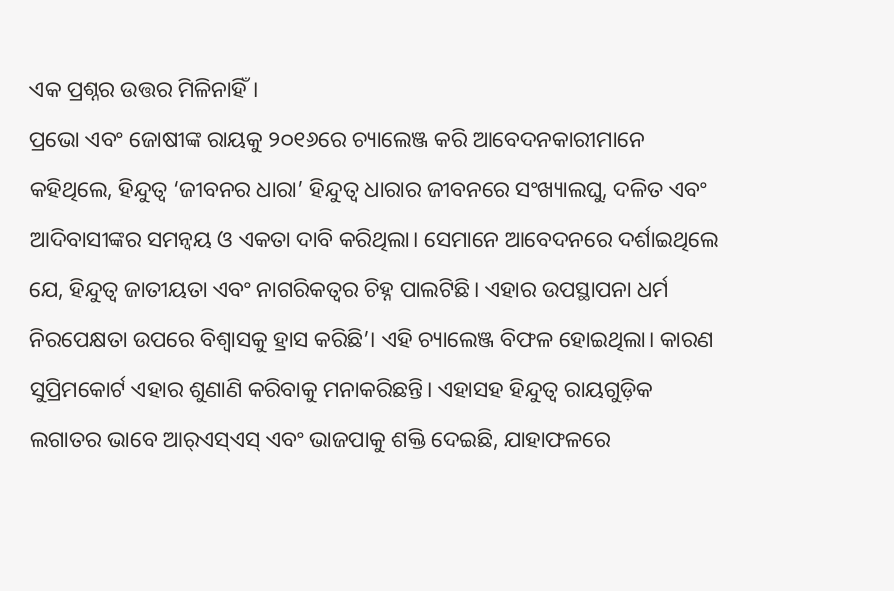ଏକ ପ୍ରଶ୍ନର ଉତ୍ତର ମିଳିନାହିଁ।
ପ୍ରଭୋ ଏବଂ ଜୋଷୀଙ୍କ ରାୟକୁ ୨୦୧୬ରେ ଚ୍ୟାଲେଞ୍ଜ କରି ଆବେଦନକାରୀମାନେ କହିଥିଲେ, ହିନ୍ଦୁତ୍ୱ ‘ଜୀବନର ଧାରା’ ହିନ୍ଦୁତ୍ୱ ଧାରାର ଜୀବନରେ ସଂଖ୍ୟାଲଘୁ, ଦଳିତ ଏବଂ ଆଦିବାସୀଙ୍କର ସମନ୍ବୟ ଓ ଏକତା ଦାବି କରିଥିଲା। ସେମାନେ ଆବେଦନରେ ଦର୍ଶାଇଥିଲେ ଯେ, ହିନ୍ଦୁତ୍ୱ ଜାତୀୟତା ଏବଂ ନାଗରିକତ୍ୱର ଚିହ୍ନ ପାଲଟିଛି। ଏହାର ଉପସ୍ଥାପନା ଧର୍ମ ନିରପେକ୍ଷତା ଉପରେ ବିଶ୍ୱାସକୁ ହ୍ରାସ କରିଛି’। ଏହି ଚ୍ୟାଲେଞ୍ଜ ବିଫଳ ହୋଇଥିଲା। କାରଣ ସୁପ୍ରିମକୋର୍ଟ ଏହାର ଶୁଣାଣି କରିବାକୁ ମନାକରିଛନ୍ତି। ଏହାସହ ହିନ୍ଦୁତ୍ୱ ରାୟଗୁଡ଼ିକ ଲଗାତର ଭାବେ ଆର୍‌ଏସ୍‌ଏସ୍‌ ଏବଂ ଭାଜପାକୁ ଶକ୍ତି ଦେଇଛି, ଯାହାଫଳରେ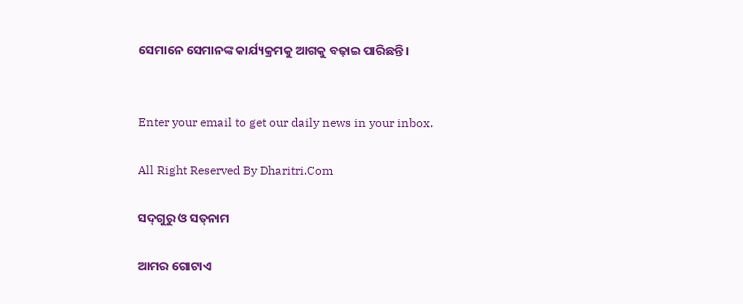ସେମାନେ ସେମାନଙ୍କ କାର୍ଯ୍ୟକ୍ରମକୁ ଆଗକୁ ବଢ଼ାଇ ପାରିଛନ୍ତି।


Enter your email to get our daily news in your inbox.

All Right Reserved By Dharitri.Com

ସଦ୍‌ଗୁରୁ ଓ ସତ୍‌ନାମ

ଆମର ଗୋଟାଏ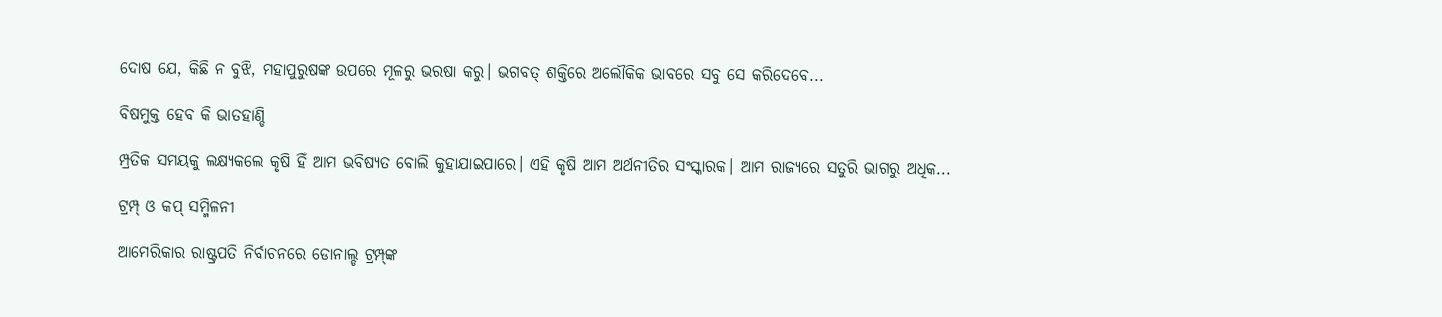ଦୋଷ ଯେ, କିଛି ନ ବୁଝି, ମହାପୁରୁଷଙ୍କ ଉପରେ ମୂଳରୁ ଭରଷା କରୁ। ଭଗବତ୍‌ ଶକ୍ତିରେ ଅଲୌକିକ ଭାବରେ ସବୁ ସେ କରିଦେବେ...

ବିଷମୁକ୍ତ ହେବ କି ଭାତହାଣ୍ଡି

ମ୍ପ୍ରତିକ ସମୟକୁ ଲକ୍ଷ୍ୟକଲେ କୃଷି ହିଁ ଆମ ଭବିଷ୍ୟତ ବୋଲି କୁହାଯାଇପାରେ। ଏହି କୃଷି ଆମ ଅର୍ଥନୀତିର ସଂସ୍କାରକ। ଆମ ରାଜ୍ୟରେ ସତୁରି ଭାଗରୁ ଅଧିକ...

ଟ୍ରମ୍ପ୍‌ ଓ କପ୍‌ ସମ୍ମିଳନୀ

ଆମେରିକାର ରାଷ୍ଟ୍ରପତି ନିର୍ବାଚନରେ ଡୋନାଲ୍ଡ ଟ୍ରମ୍ପ୍‌ଙ୍କ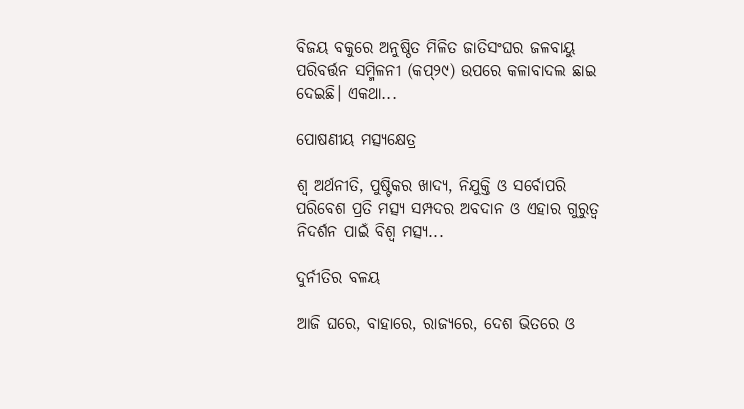ବିଜୟ ବକୁରେ ଅନୁଷ୍ଠିତ ମିଳିତ ଜାତିସଂଘର ଜଳବାୟୁ ପରିବର୍ତ୍ତନ ସମ୍ମିଳନୀ (କପ୍‌୨୯) ଉପରେ କଳାବାଦଲ ଛାଇ ଦେଇଛି। ଏକଥା...

ପୋଷଣୀୟ ମତ୍ସ୍ୟକ୍ଷେତ୍ର

ଶ୍ୱ ଅର୍ଥନୀତି, ପୁଷ୍ଟିକର ଖାଦ୍ୟ, ନିଯୁକ୍ତି ଓ ସର୍ବୋପରି ପରିବେଶ ପ୍ରତି ମତ୍ସ୍ୟ ସମ୍ପଦର ଅବଦାନ ଓ ଏହାର ଗୁରୁତ୍ୱ ନିଦର୍ଶନ ପାଇଁ ବିଶ୍ୱ ମତ୍ସ୍ୟ...

ଦୁର୍ନୀତିର ବଳୟ

ଆଜି ଘରେ, ବାହାରେ, ରାଜ୍ୟରେ, ଦେଶ ଭିତରେ ଓ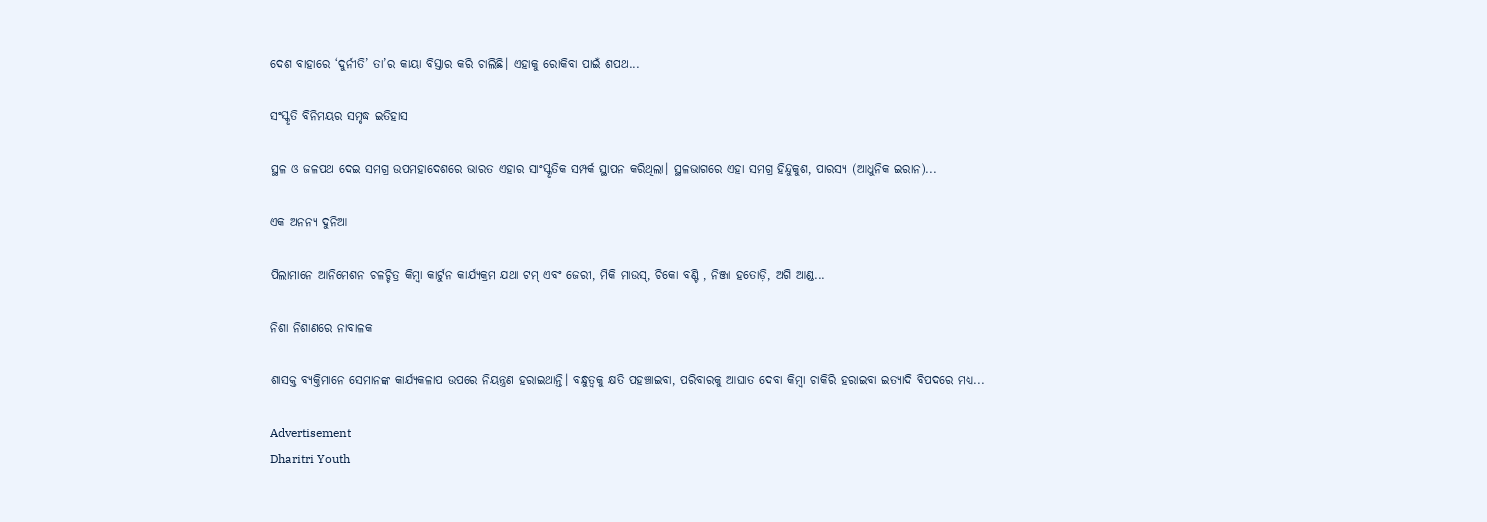ଦେଶ ବାହାରେ ‘ଦୁର୍ନୀତି’ ତା’ର କାୟା ବିସ୍ତାର କରି ଚାଲିଛି। ଏହାକୁ ରୋକିବା ପାଇଁ ଶପଥ...

ସଂସ୍କୃତି ବିନିମୟର ସମୃଦ୍ଧ ଇତିହାସ

ସ୍ଥଳ ଓ ଜଳପଥ ଦେଇ ସମଗ୍ର ଉପମହାଦେଶରେ ଭାରତ ଏହାର ସାଂସ୍କୃତିକ ସମ୍ପର୍କ ସ୍ଥାପନ କରିଥିଲା। ସ୍ଥଳଭାଗରେ ଏହା ସମଗ୍ର ହିନ୍ଦୁକୁଶ, ପାରସ୍ୟ (ଆଧୁନିକ ଇରାନ)...

ଏକ ଅନନ୍ୟ ଦୁନିଆ

ପିଲାମାନେ ଆନିମେଶନ ଚଳଚ୍ଚିତ୍ର କିମ୍ବା କାର୍ଟୁନ କାର୍ଯ୍ୟକ୍ରମ ଯଥା ଟମ୍‌ ଏବଂ ଜେରୀ, ମିକି ମାଉସ୍‌, ଚିକୋ ବଣ୍ଟି , ନିଞ୍ଜା ହତୋଡ଼ି, ଅଗି ଆଣ୍ଡ...

ନିଶା ନିଶାଣରେ ନାବାଳକ

ଶାସକ୍ତ ବ୍ୟକ୍ତିମାନେ ସେମାନଙ୍କ କାର୍ଯ୍ୟକଳାପ ଉପରେ ନିୟନ୍ତ୍ରଣ ହରାଇଥାନ୍ତି। ବନ୍ଧୁତ୍ୱକୁ କ୍ଷତି ପହଞ୍ଚାଇବା, ପରିବାରକୁ ଆଘାତ ଦେବା କିମ୍ବା ଚାକିରି ହରାଇବା ଇତ୍ୟାଦି ବିପଦରେ ମଧ୍ୟ...

Advertisement
Dharitri Youth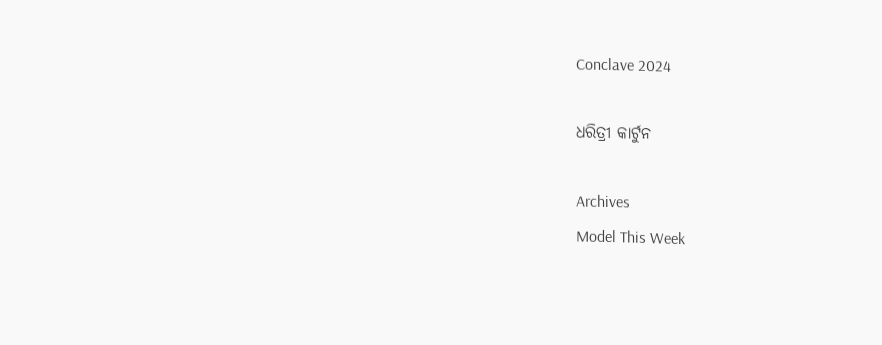Conclave 2024

ଧରିତ୍ରୀ କାର୍ଟୁନ

Archives
Model This Week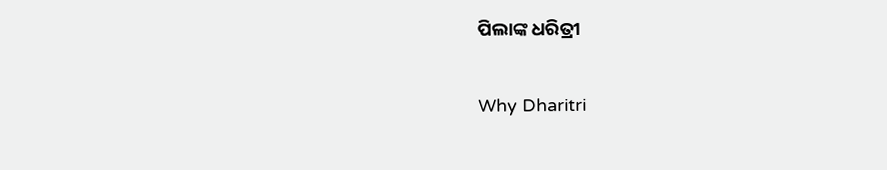ପିଲାଙ୍କ ଧରିତ୍ରୀ

Why Dharitri